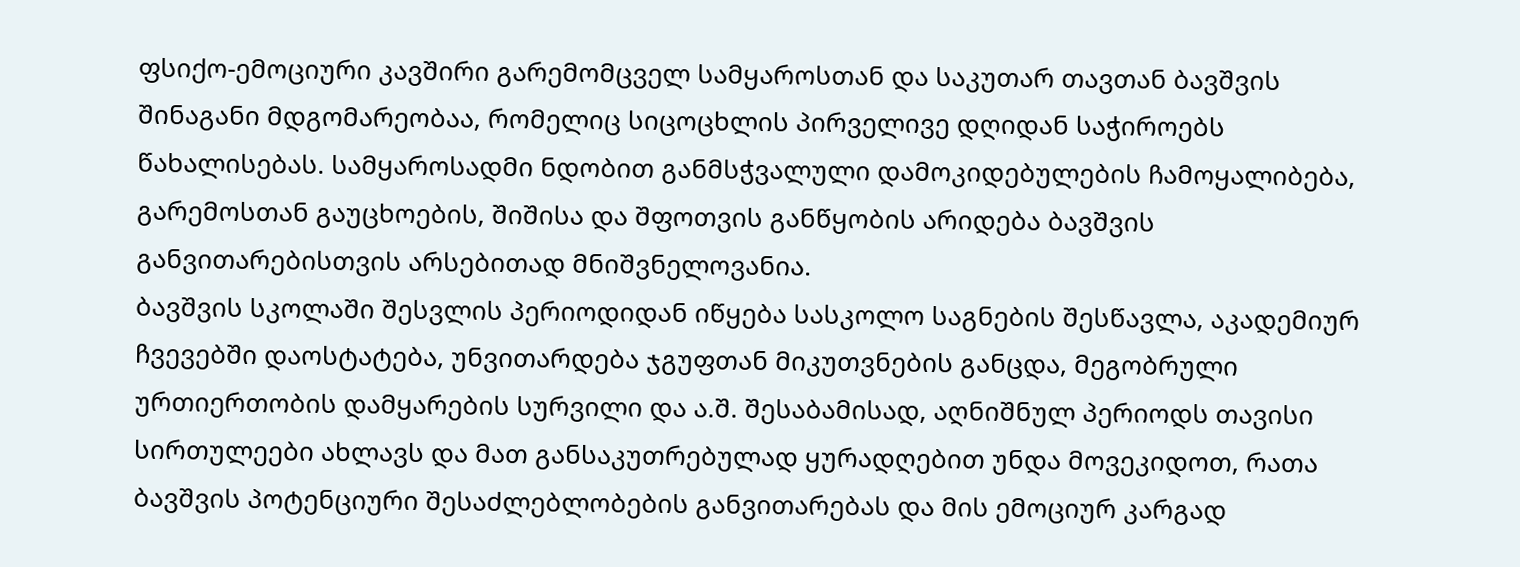ფსიქო-ემოციური კავშირი გარემომცველ სამყაროსთან და საკუთარ თავთან ბავშვის შინაგანი მდგომარეობაა, რომელიც სიცოცხლის პირველივე დღიდან საჭიროებს წახალისებას. სამყაროსადმი ნდობით განმსჭვალული დამოკიდებულების ჩამოყალიბება, გარემოსთან გაუცხოების, შიშისა და შფოთვის განწყობის არიდება ბავშვის განვითარებისთვის არსებითად მნიშვნელოვანია.
ბავშვის სკოლაში შესვლის პერიოდიდან იწყება სასკოლო საგნების შესწავლა, აკადემიურ ჩვევებში დაოსტატება, უნვითარდება ჯგუფთან მიკუთვნების განცდა, მეგობრული ურთიერთობის დამყარების სურვილი და ა.შ. შესაბამისად, აღნიშნულ პერიოდს თავისი სირთულეები ახლავს და მათ განსაკუთრებულად ყურადღებით უნდა მოვეკიდოთ, რათა ბავშვის პოტენციური შესაძლებლობების განვითარებას და მის ემოციურ კარგად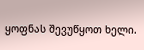ყოფნას შევუწყოთ ხელი.